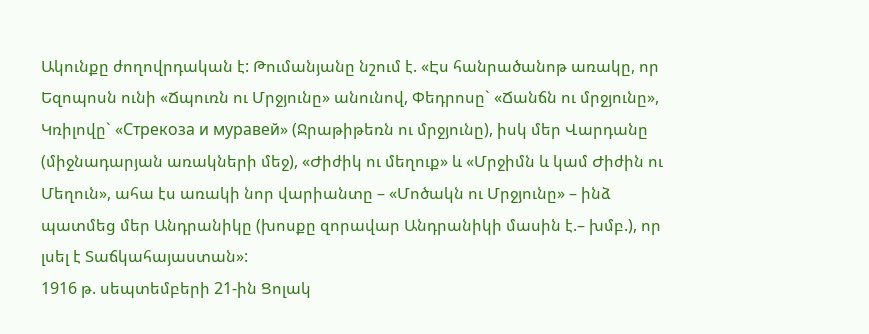Ակունքը ժողովրդական է: Թումանյանը նշում է. «Էս հանրածանոթ առակը, որ Եզոպոսն ունի «Ճպուռն ու Մրջյունը» անունով, Փեդրոսը` «Ճանճն ու մրջյունը», Կռիլովը` «Стрекоза и муравей» (Ջրաթիթեռն ու մրջյունը), իսկ մեր Վարդանը (միջնադարյան առակների մեջ), «Ժիժիկ ու մեղուք» և «Մրջիմն և կամ Ժիժին ու Մեղուն», ահա էս առակի նոր վարիանտը – «Մոծակն ու Մրջյունը» – ինձ պատմեց մեր Անդրանիկը (խոսքը զորավար Անդրանիկի մասին է.– խմբ.), որ լսել է Տաճկահայաստան»:
1916 թ. սեպտեմբերի 21-ին Ցոլակ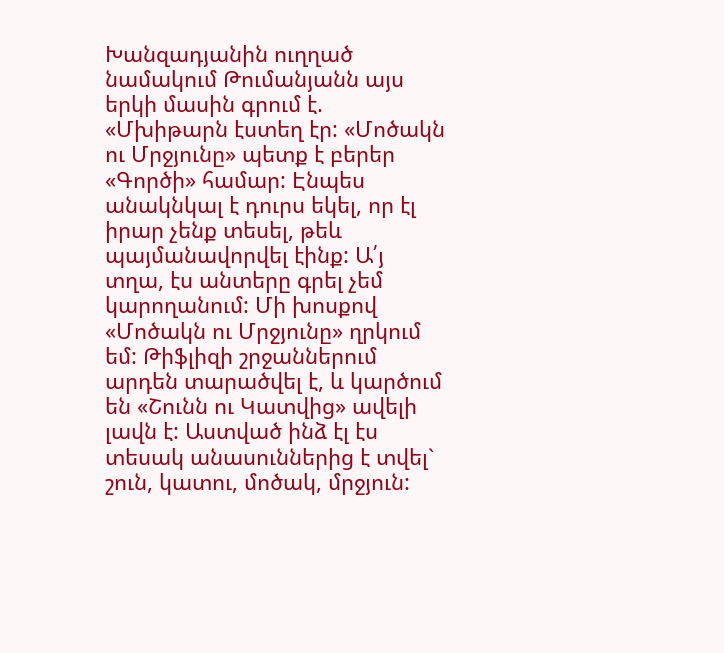Խանզադյանին ուղղած նամակում Թումանյանն այս երկի մասին գրում է. «Մխիթարն էստեղ էր: «Մոծակն ու Մրջյունը» պետք է բերեր «Գործի» համար: Էնպես անակնկալ է դուրս եկել, որ էլ իրար չենք տեսել, թեև պայմանավորվել էինք: Ա՛յ տղա, էս անտերը գրել չեմ կարողանում: Մի խոսքով «Մոծակն ու Մրջյունը» ղրկում եմ: Թիֆլիզի շրջաններում արդեն տարածվել է, և կարծում են «Շունն ու Կատվից» ավելի լավն է: Աստված ինձ էլ էս տեսակ անասուններից է տվել` շուն, կատու, մոծակ, մրջյուն: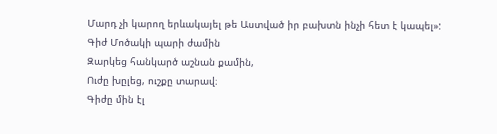Մարդ չի կարող երևակայել թե Աստված իր բախտն ինչի հետ է կապել»:
Գիժ Մոծակի պարի ժամին
Զարկեց հանկարծ աշնան քամին,
Ուժը խըլեց, ուշքը տարավ։
Գիժը մին էլ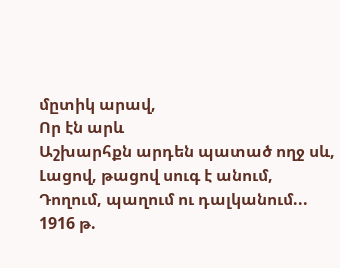մըտիկ արավ,
Որ էն արև
Աշխարհքն արդեն պատած ողջ սև,
Լացով, թացով սուգ է անում,
Դողում, պաղում ու դալկանում...
1916 թ.